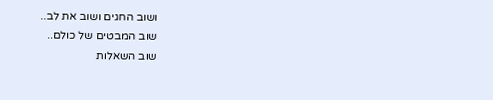ושוב החגים ושוב את לב..
שוב המבטים של כולם..
שוב השאלות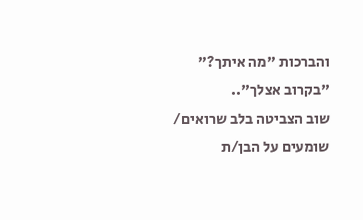והברכות "מה איתך?" "בקרוב אצלך"..
שוב הצביטה בלב שרואים/ שומעים על הבן/ת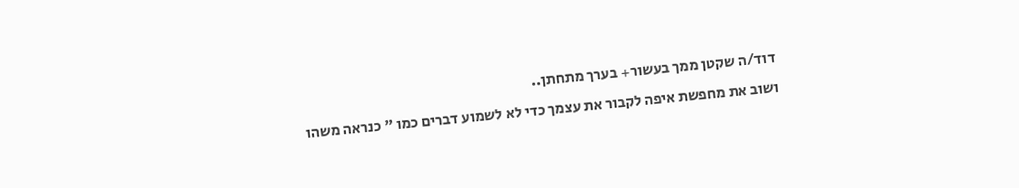דוד/ה שקטן ממך בעשור+ בערך מתחתן..
ושוב את מחפשת איפה לקבור את עצמך כדי לא לשמוע דברים כמו " כנראה משהו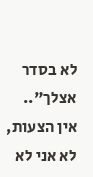לא בסדר אצלך"..
אין הצעות,
לא אני לא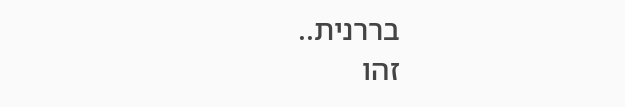בררנית..
זהו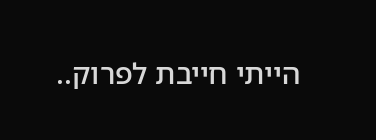הייתי חייבת לפרוק..